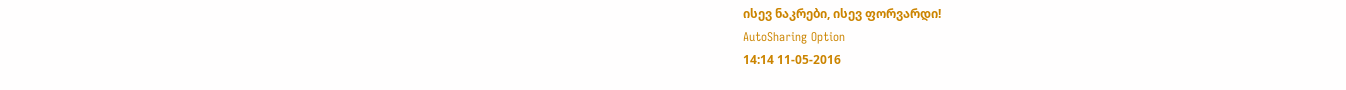ისევ ნაკრები, ისევ ფორვარდი!
AutoSharing Option
14:14 11-05-2016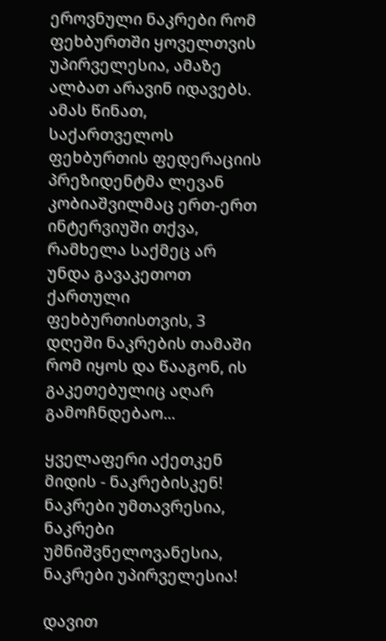ეროვნული ნაკრები რომ ფეხბურთში ყოველთვის უპირველესია, ამაზე ალბათ არავინ იდავებს. ამას წინათ, საქართველოს ფეხბურთის ფედერაციის პრეზიდენტმა ლევან კობიაშვილმაც ერთ-ერთ ინტერვიუში თქვა, რამხელა საქმეც არ უნდა გავაკეთოთ ქართული ფეხბურთისთვის, 3 დღეში ნაკრების თამაში რომ იყოს და წააგონ, ის გაკეთებულიც აღარ გამოჩნდებაო...

ყველაფერი აქეთკენ მიდის - ნაკრებისკენ! ნაკრები უმთავრესია, ნაკრები უმნიშვნელოვანესია, ნაკრები უპირველესია!

დავით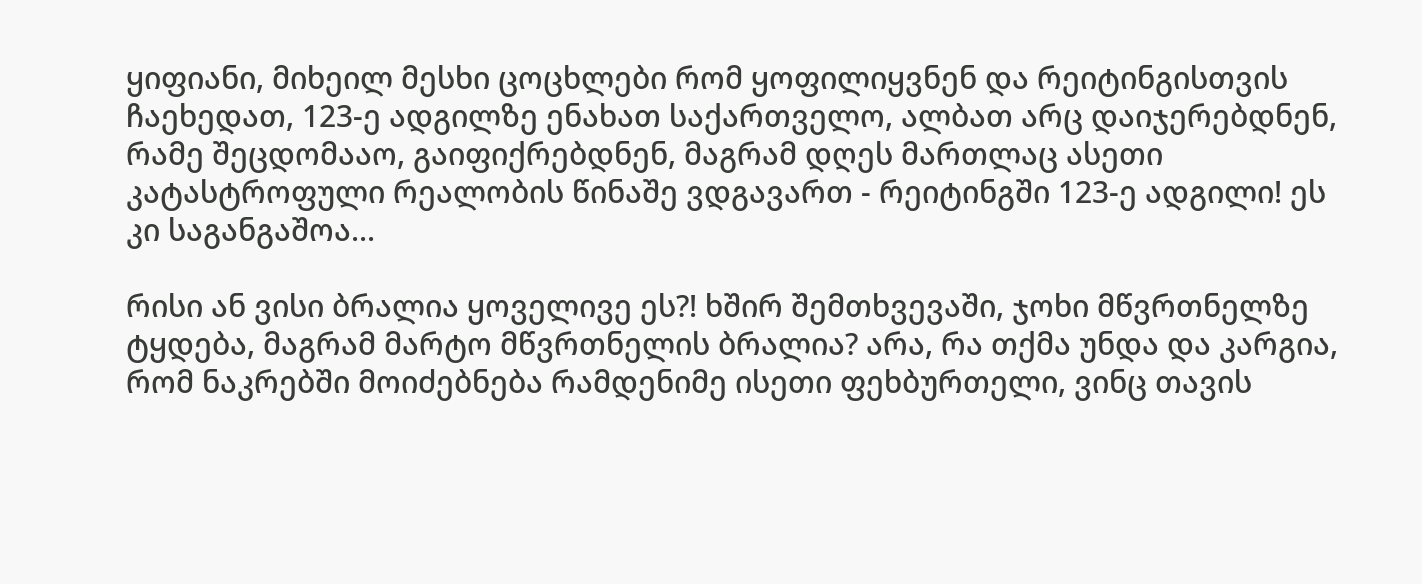ყიფიანი, მიხეილ მესხი ცოცხლები რომ ყოფილიყვნენ და რეიტინგისთვის ჩაეხედათ, 123-ე ადგილზე ენახათ საქართველო, ალბათ არც დაიჯერებდნენ, რამე შეცდომააო, გაიფიქრებდნენ, მაგრამ დღეს მართლაც ასეთი კატასტროფული რეალობის წინაშე ვდგავართ - რეიტინგში 123-ე ადგილი! ეს კი საგანგაშოა...

რისი ან ვისი ბრალია ყოველივე ეს?! ხშირ შემთხვევაში, ჯოხი მწვრთნელზე ტყდება, მაგრამ მარტო მწვრთნელის ბრალია? არა, რა თქმა უნდა და კარგია, რომ ნაკრებში მოიძებნება რამდენიმე ისეთი ფეხბურთელი, ვინც თავის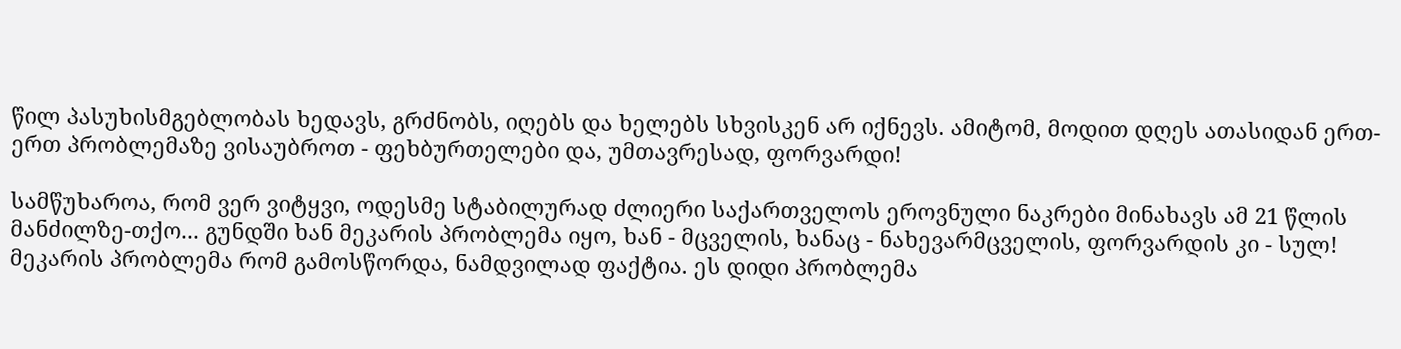წილ პასუხისმგებლობას ხედავს, გრძნობს, იღებს და ხელებს სხვისკენ არ იქნევს. ამიტომ, მოდით დღეს ათასიდან ერთ-ერთ პრობლემაზე ვისაუბროთ - ფეხბურთელები და, უმთავრესად, ფორვარდი!

სამწუხაროა, რომ ვერ ვიტყვი, ოდესმე სტაბილურად ძლიერი საქართველოს ეროვნული ნაკრები მინახავს ამ 21 წლის მანძილზე-თქო... გუნდში ხან მეკარის პრობლემა იყო, ხან - მცველის, ხანაც - ნახევარმცველის, ფორვარდის კი - სულ! მეკარის პრობლემა რომ გამოსწორდა, ნამდვილად ფაქტია. ეს დიდი პრობლემა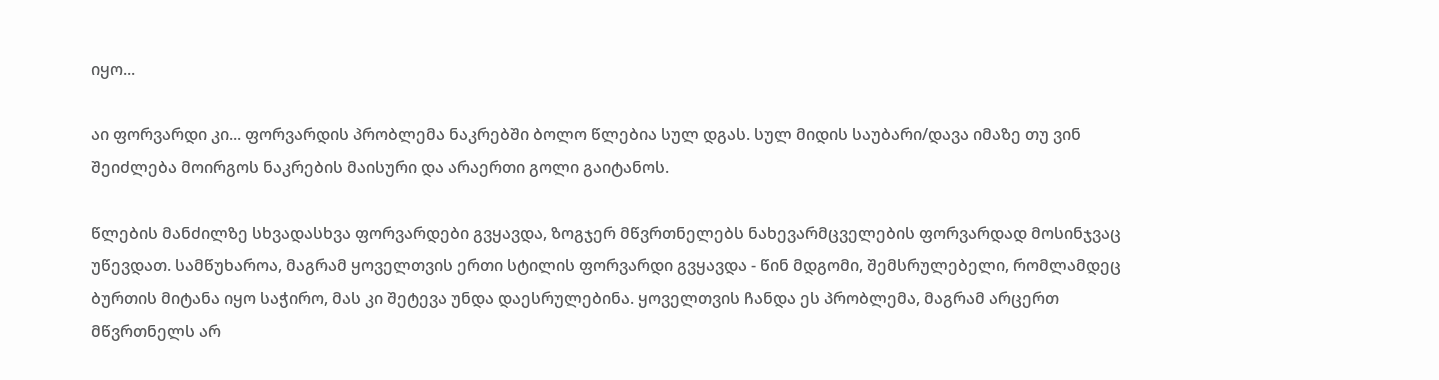იყო...

აი ფორვარდი კი... ფორვარდის პრობლემა ნაკრებში ბოლო წლებია სულ დგას. სულ მიდის საუბარი/დავა იმაზე თუ ვინ შეიძლება მოირგოს ნაკრების მაისური და არაერთი გოლი გაიტანოს.

წლების მანძილზე სხვადასხვა ფორვარდები გვყავდა, ზოგჯერ მწვრთნელებს ნახევარმცველების ფორვარდად მოსინჯვაც უწევდათ. სამწუხაროა, მაგრამ ყოველთვის ერთი სტილის ფორვარდი გვყავდა - წინ მდგომი, შემსრულებელი, რომლამდეც ბურთის მიტანა იყო საჭირო, მას კი შეტევა უნდა დაესრულებინა. ყოველთვის ჩანდა ეს პრობლემა, მაგრამ არცერთ მწვრთნელს არ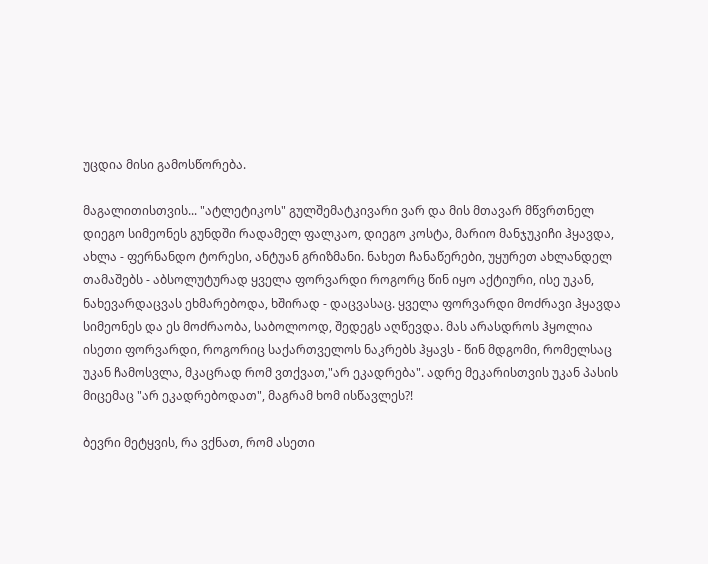უცდია მისი გამოსწორება.

მაგალითისთვის... "ატლეტიკოს" გულშემატკივარი ვარ და მის მთავარ მწვრთნელ დიეგო სიმეონეს გუნდში რადამელ ფალკაო, დიეგო კოსტა, მარიო მანჯუკიჩი ჰყავდა, ახლა - ფერნანდო ტორესი, ანტუან გრიზმანი. ნახეთ ჩანაწერები, უყურეთ ახლანდელ თამაშებს - აბსოლუტურად ყველა ფორვარდი როგორც წინ იყო აქტიური, ისე უკან, ნახევარდაცვას ეხმარებოდა, ხშირად - დაცვასაც. ყველა ფორვარდი მოძრავი ჰყავდა სიმეონეს და ეს მოძრაობა, საბოლოოდ, შედეგს აღწევდა. მას არასდროს ჰყოლია ისეთი ფორვარდი, როგორიც საქართველოს ნაკრებს ჰყავს - წინ მდგომი, რომელსაც უკან ჩამოსვლა, მკაცრად რომ ვთქვათ,"არ ეკადრება". ადრე მეკარისთვის უკან პასის მიცემაც "არ ეკადრებოდათ", მაგრამ ხომ ისწავლეს?!

ბევრი მეტყვის, რა ვქნათ, რომ ასეთი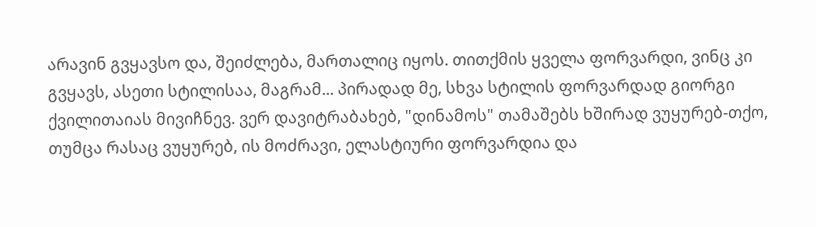არავინ გვყავსო და, შეიძლება, მართალიც იყოს. თითქმის ყველა ფორვარდი, ვინც კი გვყავს, ასეთი სტილისაა, მაგრამ... პირადად მე, სხვა სტილის ფორვარდად გიორგი ქვილითაიას მივიჩნევ. ვერ დავიტრაბახებ, "დინამოს" თამაშებს ხშირად ვუყურებ-თქო, თუმცა რასაც ვუყურებ, ის მოძრავი, ელასტიური ფორვარდია და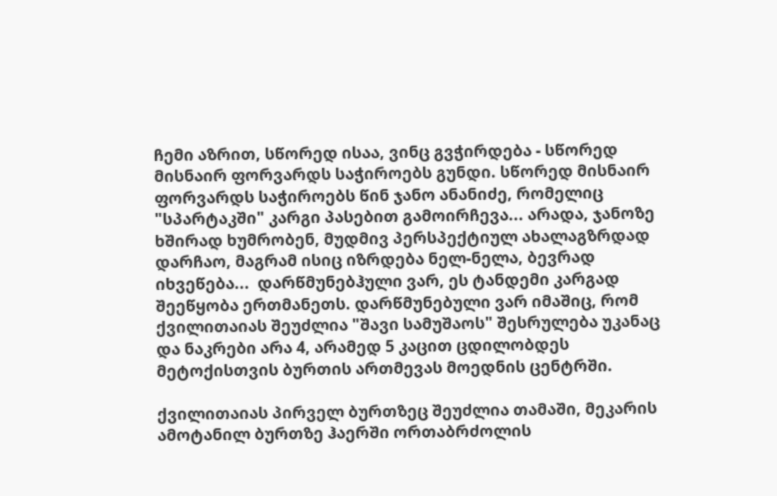ჩემი აზრით, სწორედ ისაა, ვინც გვჭირდება - სწორედ მისნაირ ფორვარდს საჭიროებს გუნდი. სწორედ მისნაირ ფორვარდს საჭიროებს წინ ჯანო ანანიძე, რომელიც "სპარტაკში" კარგი პასებით გამოირჩევა... არადა, ჯანოზე ხშირად ხუმრობენ, მუდმივ პერსპექტიულ ახალაგზრდად დარჩაო, მაგრამ ისიც იზრდება ნელ-ნელა, ბევრად იხვეწება...  დარწმუნებჰული ვარ, ეს ტანდემი კარგად შეეწყობა ერთმანეთს. დარწმუნებული ვარ იმაშიც, რომ ქვილითაიას შეუძლია "შავი სამუშაოს" შესრულება უკანაც და ნაკრები არა 4, არამედ 5 კაცით ცდილობდეს მეტოქისთვის ბურთის ართმევას მოედნის ცენტრში.

ქვილითაიას პირველ ბურთზეც შეუძლია თამაში, მეკარის ამოტანილ ბურთზე ჰაერში ორთაბრძოლის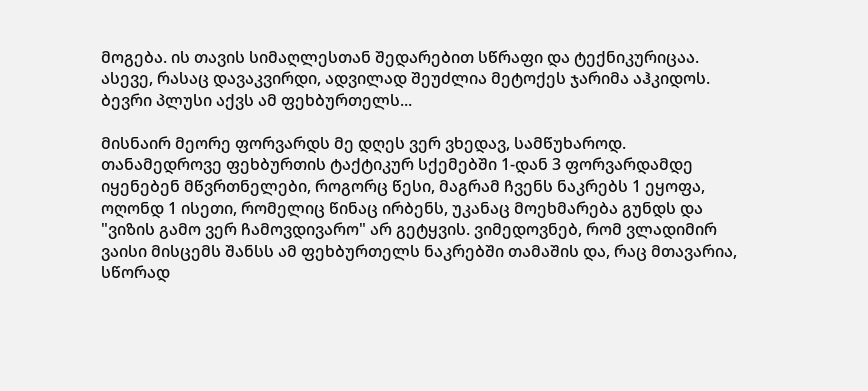მოგება. ის თავის სიმაღლესთან შედარებით სწრაფი და ტექნიკურიცაა. ასევე, რასაც დავაკვირდი, ადვილად შეუძლია მეტოქეს ჯარიმა აჰკიდოს. ბევრი პლუსი აქვს ამ ფეხბურთელს...

მისნაირ მეორე ფორვარდს მე დღეს ვერ ვხედავ, სამწუხაროდ. თანამედროვე ფეხბურთის ტაქტიკურ სქემებში 1-დან 3 ფორვარდამდე იყენებენ მწვრთნელები, როგორც წესი, მაგრამ ჩვენს ნაკრებს 1 ეყოფა, ოღონდ 1 ისეთი, რომელიც წინაც ირბენს, უკანაც მოეხმარება გუნდს და "ვიზის გამო ვერ ჩამოვდივარო" არ გეტყვის. ვიმედოვნებ, რომ ვლადიმირ ვაისი მისცემს შანსს ამ ფეხბურთელს ნაკრებში თამაშის და, რაც მთავარია, სწორად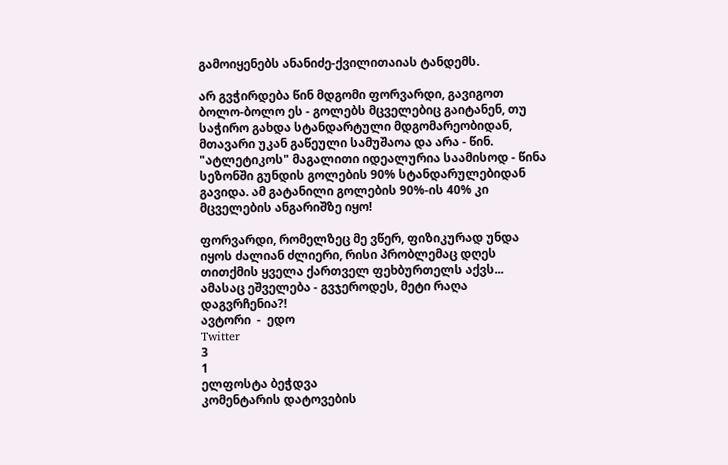გამოიყენებს ანანიძე-ქვილითაიას ტანდემს.

არ გვჭირდება წინ მდგომი ფორვარდი, გავიგოთ ბოლო-ბოლო ეს - გოლებს მცველებიც გაიტანენ, თუ საჭირო გახდა სტანდარტული მდგომარეობიდან, მთავარი უკან გაწეული სამუშაოა და არა - წინ. "ატლეტიკოს" მაგალითი იდეალურია საამისოდ - წინა სეზონში გუნდის გოლების 90% სტანდარულებიდან გავიდა. ამ გატანილი გოლების 90%-ის 40% კი მცველების ანგარიშზე იყო!

ფორვარდი, რომელზეც მე ვწერ, ფიზიკურად უნდა იყოს ძალიან ძლიერი, რისი პრობლემაც დღეს თითქმის ყველა ქართველ ფეხბურთელს აქვს... ამასაც ეშველება - გვჯეროდეს, მეტი რაღა დაგვრჩენია?!
ავტორი  -  ედო
Twitter
3
1
ელფოსტა ბეჭდვა
კომენტარის დატოვების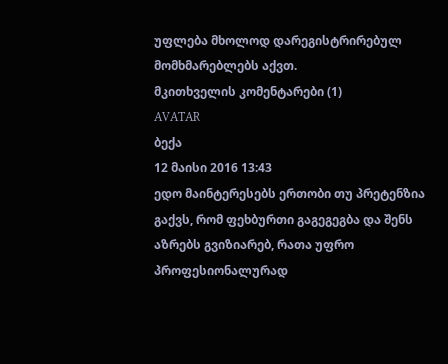უფლება მხოლოდ დარეგისტრირებულ მომხმარებლებს აქვთ.
მკითხველის კომენტარები (1)
AVATAR
ბექა
12 მაისი 2016 13:43
ედო მაინტერესებს ერთობი თუ პრეტენზია გაქვს, რომ ფეხბურთი გაგეგეგბა და შენს აზრებს გვიზიარებ, რათა უფრო პროფესიონალურად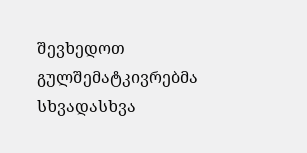შევხედოთ გულშემატკივრებმა სხვადასხვა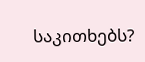საკითხებს?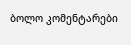ბოლო კომენტარები